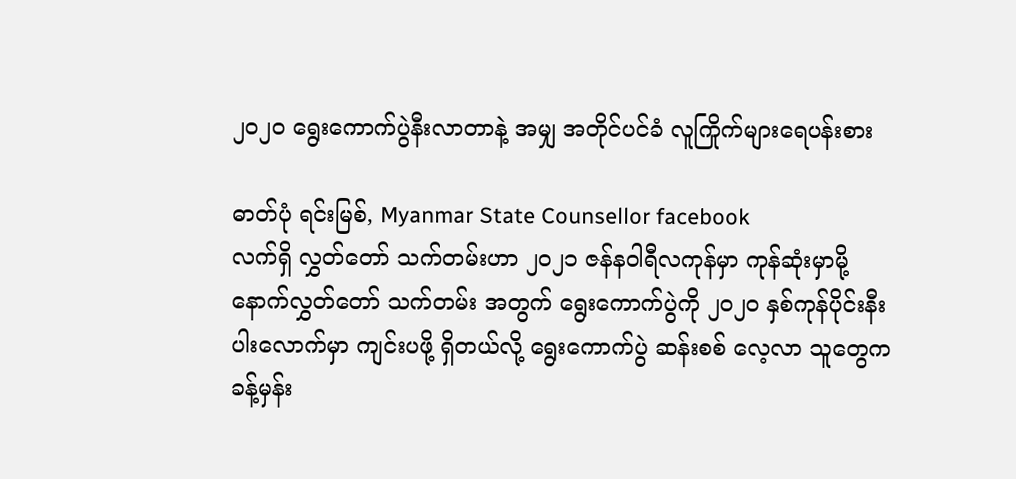၂၀၂၀ ရွေးကောက်ပွဲနီးလာတာနဲ့ အမျှ အတိုင်ပင်ခံ လူကြိုက်များရေပန်းစား

ဓာတ်ပုံ ရင်းမြစ်, Myanmar State Counsellor facebook
လက်ရှိ လွှတ်တော် သက်တမ်းဟာ ၂၀၂၁ ဇန်နဝါရီလကုန်မှာ ကုန်ဆုံးမှာမို့ နောက်လွှတ်တော် သက်တမ်း အတွက် ရွေးကောက်ပွဲကို ၂၀၂၀ နှစ်ကုန်ပိုင်းနီးပါးလောက်မှာ ကျင်းပဖို့ ရှိတယ်လို့ ရွေးကောက်ပွဲ ဆန်းစစ် လေ့လာ သူတွေက ခန့်မှန်း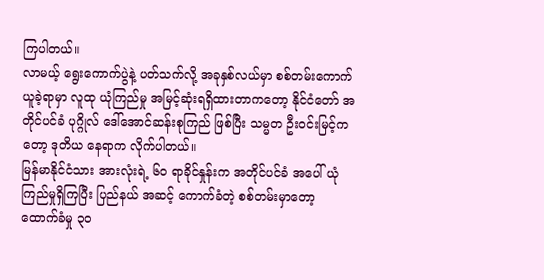ကြပါတယ်။
လာမယ့် ရွေးကောက်ပွဲနဲ့ ပတ်သက်လို့ အခုနှစ်လယ်မှာ စစ်တမ်းကောက်ယူခဲ့ရာမှာ လူထု ယုံကြည်မှု အမြင့်ဆုံးရရှိထားတာကတော့ နိုင်ငံတော် အတိုင်ပင်ခံ ပုဂ္ဂိုလ် ဒေါ်အောင်ဆန်းစုကြည် ဖြစ်ပြီး သမ္မတ ဦး၀င်းမြင့်ကတော့ ဒုတိယ နေရာက လိုက်ပါတယ်။
မြန်မာနိုင်ငံသား အားလုံးရဲ့ ၆၀ ရာခိုင်နှုန်းက အတိုင်ပင်ခံ အပေါ် ယုံကြည်မှုရှိကြပြီး ပြည်နယ် အဆင့် ကောက်ခံတဲ့ စစ်တမ်းမှာတော့ ထောက်ခံမှု ၃၀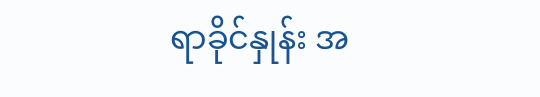ရာခိုင်နှုန်း အ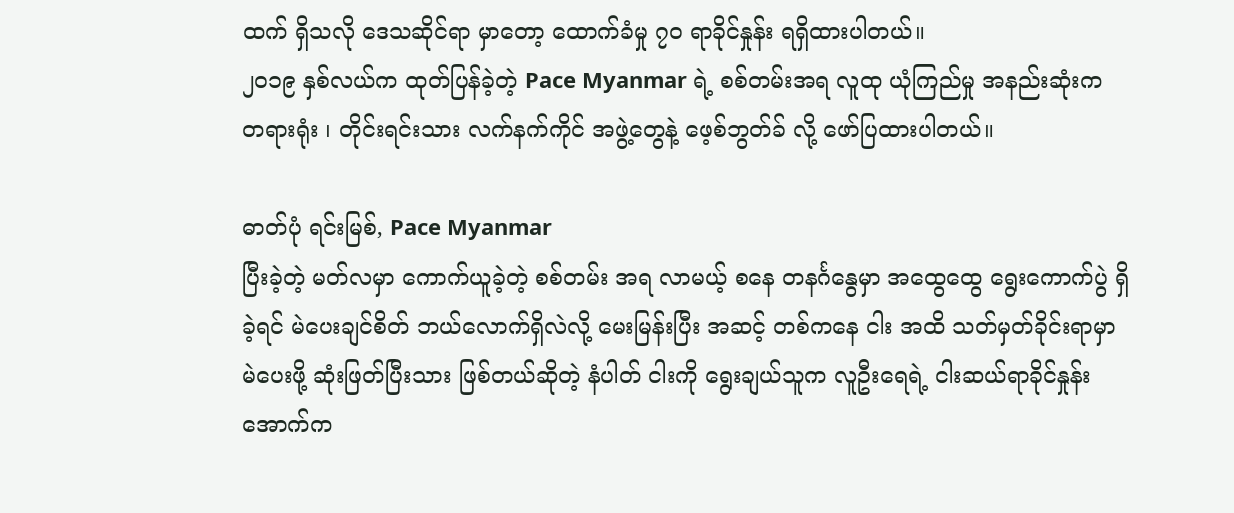ထက် ရှိသလို ဒေသဆိုင်ရာ မှာတော့ ထောက်ခံမှု ၇၀ ရာခိုင်နှုန်း ရရှိထားပါတယ်။
၂၀၁၉ နှစ်လယ်က ထုတ်ပြန်ခဲ့တဲ့ Pace Myanmar ရဲ့ စစ်တမ်းအရ လူထု ယုံကြည်မှု အနည်းဆုံးက တရားရုံး ၊ တိုင်းရင်းသား လက်နက်ကိုင် အဖွဲ့တွေနဲ့ ဖေ့စ်ဘွတ်ခ် လို့ ဖော်ပြထားပါတယ်။

ဓာတ်ပုံ ရင်းမြစ်, Pace Myanmar
ပြီးခဲ့တဲ့ မတ်လမှာ ကောက်ယူခဲ့တဲ့ စစ်တမ်း အရ လာမယ့် စနေ တနင်္ဂနွေမှာ အထွေထွေ ရွေးကောက်ပွဲ ရှိခဲ့ရင် မဲပေးချင်စိတ် ဘယ်လောက်ရှိလဲလို့ မေးမြန်းပြီး အဆင့် တစ်ကနေ ငါး အထိ သတ်မှတ်ခိုင်းရာမှာ မဲပေးဖို့ ဆုံးဖြတ်ပြီးသား ဖြစ်တယ်ဆိုတဲ့ နံပါတ် ငါးကို ရွေးချယ်သူက လူဦးရေရဲ့ ငါးဆယ်ရာခိုင်နှုန်းအောက်က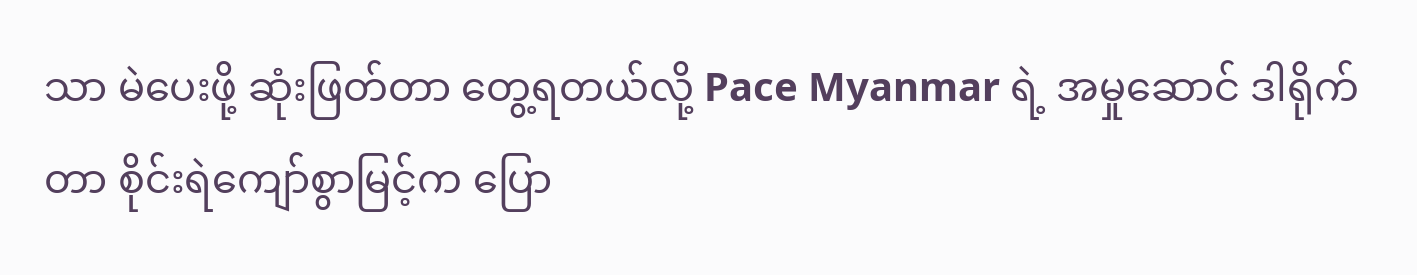သာ မဲပေးဖို့ ဆုံးဖြတ်တာ တွေ့ရတယ်လို့ Pace Myanmar ရဲ့ အမှုဆောင် ဒါရိုက်တာ စိုင်းရဲကျော်စွာမြင့်က ပြော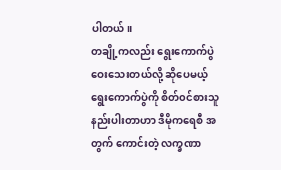ပါတယ်။
တချို့ကလည်း ရွေးကောက်ပွဲ ဝေးသေးတယ်လို့ ဆိုပေမယ့် ရွေးကောက်ပွဲကို စိတ်၀င်စားသူ နည်းပါးတာဟာ ဒီမိုကရေစီ အတွက် ကောင်းတဲ့ လက္ခဏာ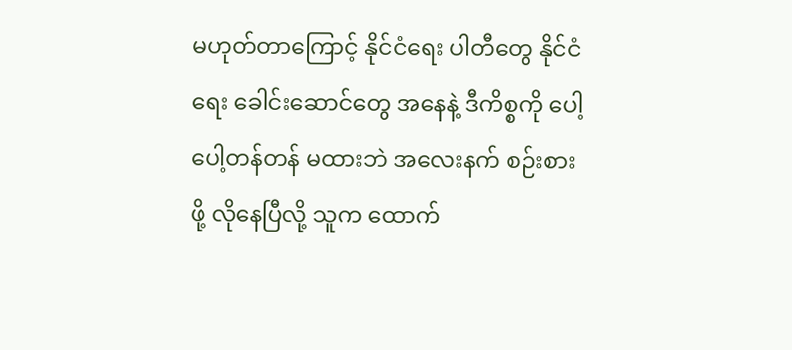မဟုတ်တာကြောင့် နိုင်ငံရေး ပါတီတွေ နိုင်ငံရေး ခေါင်းဆောင်တွေ အနေနဲ့ ဒီကိစ္စကို ပေါ့ပေါ့တန်တန် မထားဘဲ အလေးနက် စဉ်းစားဖို့ လိုနေပြီလို့ သူက ထောက်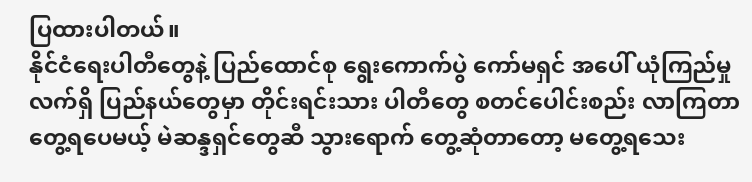ပြထားပါတယ်။
နိုင်ငံရေးပါတီတွေနဲ့ ပြည်ထောင်စု ရွေးကောက်ပွဲ ကော်မရှင် အပေါ် ယုံကြည်မှု
လက်ရှိ ပြည်နယ်တွေမှာ တိုင်းရင်းသား ပါတီတွေ စတင်ပေါင်းစည်း လာကြတာ တွေ့ရပေမယ့် မဲဆန္ဒရှင်တွေဆီ သွားရောက် တွေ့ဆုံတာတော့ မတွေ့ရသေး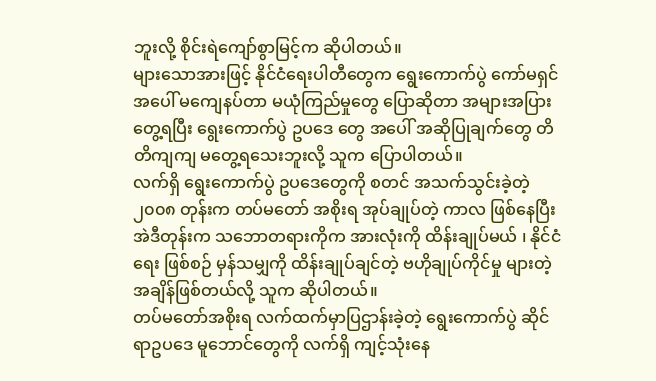ဘူးလို့ စိုင်းရဲကျော်စွာမြင့်က ဆိုပါတယ်။
များသောအားဖြင့် နိုင်ငံရေးပါတီတွေက ရွေးကောက်ပွဲ ကော်မရှင် အပေါ် မကျေနပ်တာ မယုံကြည်မှုတွေ ပြောဆိုတာ အများအပြား တွေ့ရပြီး ရွေးကောက်ပွဲ ဥပဒေ တွေ အပေါ် အဆိုပြုချက်တွေ တိတိကျကျ မတွေ့ရသေးဘူးလို့ သူက ပြောပါတယ်။
လက်ရှိ ရွေးကောက်ပွဲ ဥပဒေတွေကို စတင် အသက်သွင်းခဲ့တဲ့ ၂၀၀၈ တုန်းက တပ်မတော် အစိုးရ အုပ်ချုပ်တဲ့ ကာလ ဖြစ်နေပြီး အဲဒီတုန်းက သဘောတရားကိုက အားလုံးကို ထိန်းချုပ်မယ် ၊ နိုင်ငံရေး ဖြစ်စဉ် မှန်သမျှကို ထိန်းချုပ်ချင်တဲ့ ဗဟိုချုပ်ကိုင်မှု များတဲ့ အချိန်ဖြစ်တယ်လို့ သူက ဆိုပါတယ်။
တပ်မတော်အစိုးရ လက်ထက်မှာပြဌာန်းခဲ့တဲ့ ရွေးကောက်ပွဲ ဆိုင်ရာဥပဒေ မူဘောင်တွေကို လက်ရှိ ကျင့်သုံးနေ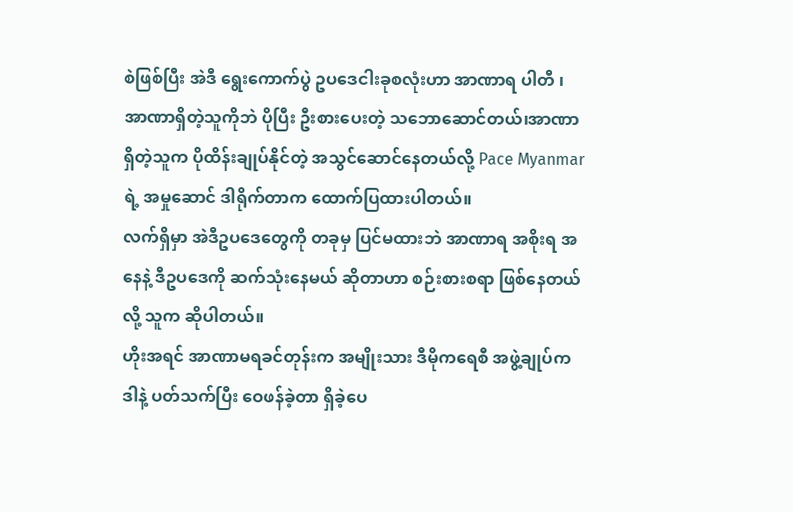စဲဖြစ်ပြီး အဲဒီ ရွေးကောက်ပွဲ ဥပဒေငါးခုစလုံးဟာ အာဏာရ ပါတီ ၊ အာဏာရှိတဲ့သူကိုဘဲ ပိုပြီး ဦးစားပေးတဲ့ သဘောဆောင်တယ်၊အာဏာရှိတဲ့သူက ပိုထိန်းချုပ်နိုင်တဲ့ အသွင်ဆောင်နေတယ်လို့ Pace Myanmar ရဲ့ အမှုဆောင် ဒါရိုက်တာက ထောက်ပြထားပါတယ်။
လက်ရှိမှာ အဲဒီဥပဒေတွေကို တခုမှ ပြင်မထားဘဲ အာဏာရ အစိုးရ အနေနဲ့ ဒီဥပဒေကို ဆက်သုံးနေမယ် ဆိုတာဟာ စဉ်းစားစရာ ဖြစ်နေတယ်လို့ သူက ဆိုပါတယ်။
ဟိုးအရင် အာဏာမရခင်တုန်းက အမျိုးသား ဒီမိုကရေစီ အဖွဲ့ချုပ်က ဒါနဲ့ ပတ်သက်ပြီး ဝေဖန်ခဲ့တာ ရှိခဲ့ပေ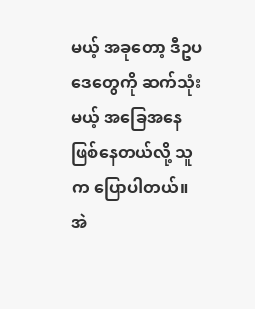မယ့် အခုတော့ ဒီဥပဒေတွေကို ဆက်သုံးမယ့် အခြေအနေ ဖြစ်နေတယ်လို့ သူက ပြောပါတယ်။
အဲ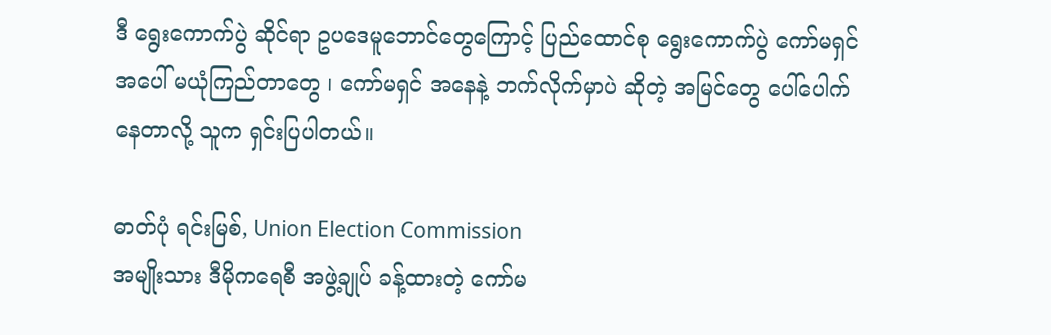ဒီ ရွေးကောက်ပွဲ ဆိုင်ရာ ဥပဒေမူဘောင်တွေကြောင့် ပြည်ထောင်စု ရွေးကောက်ပွဲ ကော်မရှင် အပေါ် မယုံကြည်တာတွေ ၊ ကော်မရှင် အနေနဲ့ ဘက်လိုက်မှာပဲ ဆိုတဲ့ အမြင်တွေ ပေါ်ပေါက်နေတာလို့ သူက ရှင်းပြပါတယ်။

ဓာတ်ပုံ ရင်းမြစ်, Union Election Commission
အမျိုးသား ဒီမိုကရေစီ အဖွဲ့ချုပ် ခန့်ထားတဲ့ ကော်မ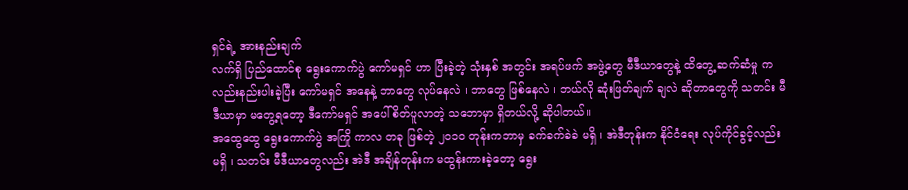ရှင်ရဲ့ အားနည်းချက်
လက်ရှိ ပြည်ထောင်စု ရွေးကောက်ပွဲ ကော်မရှင် ဟာ ပြီးခဲ့တဲ့ သုံးနှစ် အတွင်း အရပ်ဖက် အဖွဲ့တွေ မီဒီယာတွေနဲ့ ထိတွေ့ ဆက်ဆံမှု ကလည်းနည်းပါးခဲ့ပြီး ကော်မရှင် အနေနဲ့ ဘာတွေ လုပ်နေလဲ ၊ ဘာတွေ ဖြစ်နေလဲ ၊ ဘယ်လို ဆုံးဖြတ်ချက် ချလဲ ဆိုတာတွေကို သတင်း မီဒီယာမှာ မတွေ့ရတော့ ဒီကော်မရှင် အပေါ် စိတ်ပူလာတဲ့ သဘောမှာ ရှိတယ်လို့ ဆိုပါတယ်။
အထွေထွေ ရွေးကောက်ပွဲ အကြို ကာလ တခု ဖြစ်တဲ့ ၂၀၁၀ တုန်းကဘာမှ ခက်ခက်ခဲခဲ မရှိ ၊ အဲဒီတုန်းက နိုင်ငံရေး လုပ်ကိုင်ခွင့်လည်း မရှိ ၊ သတင်း မီဒီယာတွေလည်း အဲဒီ အချိန်တုန်းက မထွန်းကားခဲ့တော့ ရွေး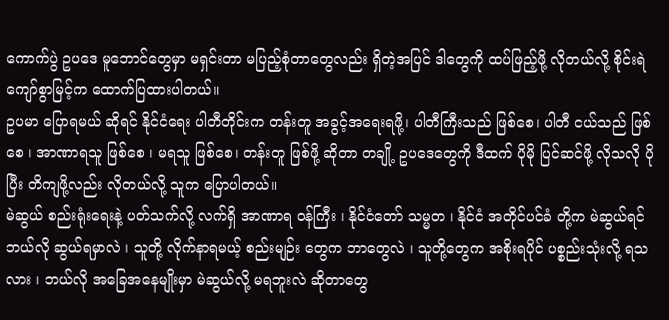ကောက်ပွဲ ဥပဒေ မူဘောင်တွေမှာ မရှင်းတာ မပြည့်စုံတာတွေလည်း ရှိတဲ့အပြင် ဒါတွေကို ထပ်ဖြည့်ဖို့ လိုတယ်လို့ စိုင်းရဲကျော်စွာမြင့်က ထောက်ပြထားပါတယ်။
ဥပမာ ပြောရမယ် ဆိုရင် နိုင်ငံရေး ပါတီတိုင်းက တန်းတူ အခွင့်အရေးရဖို့၊ ပါတီကြီးသည် ဖြစ်စေ၊ ပါတီ ငယ်သည် ဖြစ်စေ ၊ အာဏာရသူ ဖြစ်စေ ၊ မရသူ ဖြစ်စေ၊ တန်းတူ ဖြစ်ဖို့ ဆိုတာ တချို့ ဥပဒေတွေကို ဒီထက် ပိုမို ပြင်ဆင်ဖို့ လိုသလို ပိုပြီး တိကျဖို့လည်း လိုတယ်လို့ သူက ပြောပါတယ်။
မဲဆွယ် စည်းရုံးရေးနဲ့ ပတ်သက်လို့ လက်ရှိ အာဏာရ ၀န်ကြီး ၊ နိုင်ငံတော် သမ္မတ ၊ နိုင်ငံ အတိုင်ပင်ခံ တို့က မဲဆွယ်ရင် ဘယ်လို ဆွယ်ရမှာလဲ ၊ သူတို့ လိုက်နာရမယ့် စည်းမျဉ်း တွေက ဘာတွေလဲ ၊ သူတို့တွေက အစိုးရပိုင် ပစ္စည်းသုံးလို့ ရသလား ၊ ဘယ်လို အခြေအနေမျိုးမှာ မဲဆွယ်လို့ မရဘူးလဲ ဆိုတာတွေ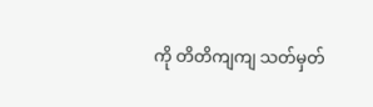ကို တိတိကျကျ သတ်မှတ်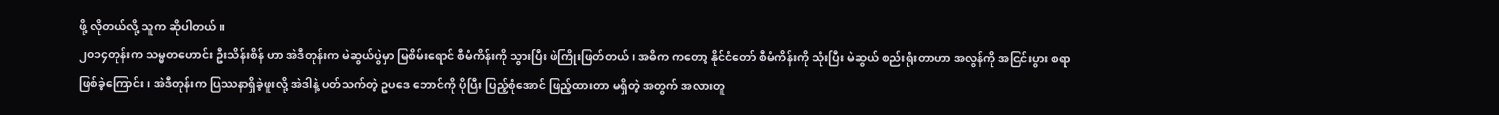ဖို့ လိုတယ်လို့ သူက ဆိုပါတယ်။
၂၀၁၄တုန်းက သမ္မတဟောင်း ဦးသိန်းစိန် ဟာ အဲဒီတုန်းက မဲဆွယ်ပွဲမှာ မြစိမ်းရောင် စီမံကိန်းကို သွားပြီး ဖဲကြိုးဖြတ်တယ် ၊ အဓိက ကတော့ နိုင်ငံတော် စီမံကိန်းကို သုံးပြီး မဲဆွယ် စည်းရုံးတာဟာ အလွန်ကို အငြင်းပွား စရာ ဖြစ်ခဲ့ကြောင်း ၊ အဲဒီတုန်းက ပြဿနာရှိခဲ့ဖူးလို့ အဲဒါနဲ့ ပတ်သက်တဲ့ ဥပဒေ ဘောင်ကို ပိုပြီး ပြည့်စုံအောင် ဖြည့်ထားတာ မရှိတဲ့ အတွက် အလားတူ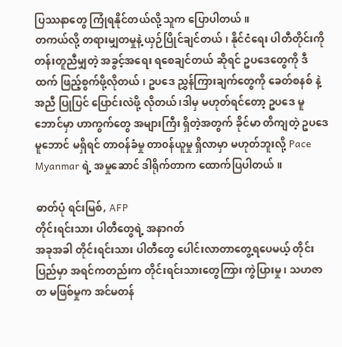ပြဿနာတွေ ကြုံရနိုင်တယ်လို့ သူက ပြောပါတယ်။
တကယ်လို့ တရားမျှတမှုနဲ့ ယှဉ်ပြိုင်ချင်တယ်၊ နိုင်ငံရေး ပါတီတိုင်းကို တန်းတူညီမျှတဲ့ အခွင့်အရေး ရစေချင်တယ် ဆိုရင် ဥပဒေတွေကို ဒီထက် ဖြည့်စွက်ဖို့လိုတယ်၊ ဥပဒေ ညွှန်ကြားချက်တွေကို ခေတ်စနစ် နဲ့ အညီ ပြုပြင် ပြောင်းလဲဖို့ လိုတယ် ၊ဒါမှ မဟုတ်ရင်တော့ ဥပဒေ မူဘောင်မှာ ဟာကွက်တွေ အများကြီး ရှိတဲ့အတွက် ခိုင်မာ တိကျတဲ့ ဥပဒေ မူဘောင် မရှိရင် တာဝန်ခံမှု တာ၀န်ယူမှု ရှိလာမှာ မဟုတ်ဘူးလို့ Pace Myanmar ရဲ့ အမှုဆောင် ဒါရိုက်တာက ထောက်ပြပါတယ်။

ဓာတ်ပုံ ရင်းမြစ်, AFP
တိုင်းရင်းသား ပါတီတွေရဲ့ အနာဂတ်
အခုအခါ တိုင်းရင်းသား ပါတီတွေ ပေါင်းလာတာတွေ့ရပေမယ့် တိုင်းပြည်မှာ အရင်ကတည်းက တိုင်းရင်းသားတွေကြား ကွဲပြားမှု ၊ သဟဇာတ မဖြစ်မှုက အင်မတန်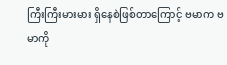ကြီးကြီးမားမား ရှိနေစဲဖြစ်တာကြောင့် ဗမာက ဗမာကို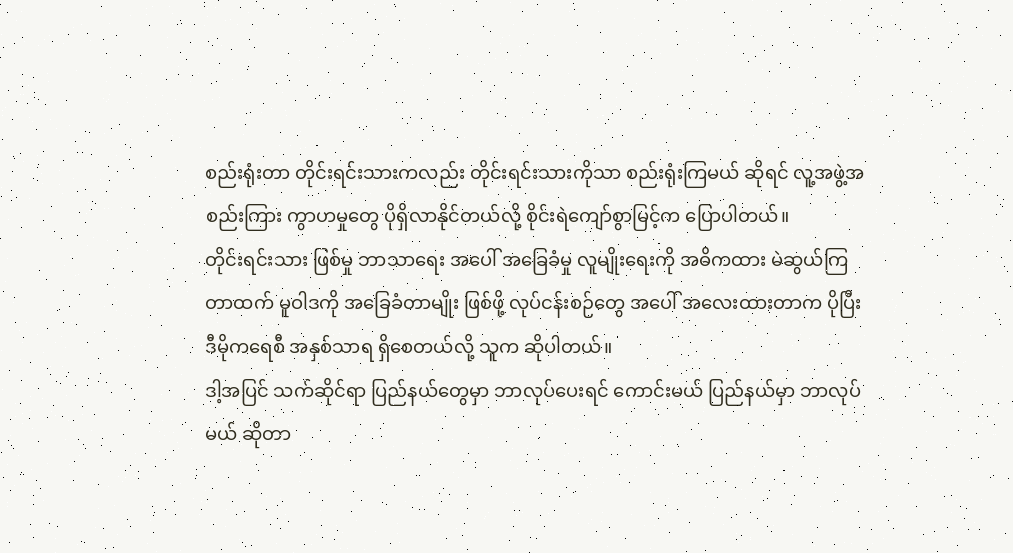စည်းရုံးတာ တိုင်းရင်းသားကလည်း တိုင်းရင်းသားကိုသာ စည်းရုံးကြမယ် ဆိုရင် လူ့အဖွဲ့အစည်းကြား ကွာဟမှုတွေ ပိုရှိလာနိုင်တယ်လို့ စိုင်းရဲကျော်စွာမြင့်က ပြောပါတယ်။
တိုင်းရင်းသား ဖြစ်မှု ဘာသာရေး အပေါ် အခြေခံမှု လူမျိုးရေးကို အဓိကထား မဲဆွယ်ကြတာထက် မူဝါဒကို အခြေခံတာမျိုး ဖြစ်ဖို့ လုပ်ငန်းစဉ်တွေ အပေါ် အလေးထားတာက ပိုပြီး ဒီမိုကရေစီ အနှစ်သာရ ရှိစေတယ်လို့ သူက ဆိုပါတယ်။
ဒါ့အပြင် သက်ဆိုင်ရာ ပြည်နယ်တွေမှာ ဘာလုပ်ပေးရင် ကောင်းမယ် ပြည်နယ်မှာ ဘာလုပ်မယ် ဆိုတာ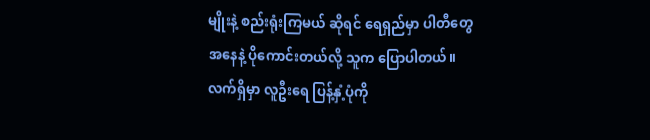မျိုးနဲ့ စည်းရုံးကြမယ် ဆိုရင် ရေရှည်မှာ ပါတီတွေ အနေနဲ့ ပိုကောင်းတယ်လို့ သူက ပြောပါတယ်။
လက်ရှိမှာ လူဦးရေ ပြန့်နှံ့ပုံကို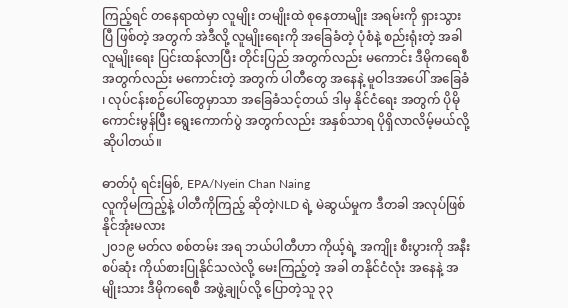ကြည့်ရင် တနေရာထဲမှာ လူမျိုး တမျိုးထဲ စုနေတာမျိုး အရမ်းကို ရှားသွားပြီ ဖြစ်တဲ့ အတွက် အဲဒီလို့ လူမျိုးရေးကို အခြေခံတဲ့ ပုံစံနဲ့ စည်းရုံးတဲ့ အခါ လူမျိုးရေး ပြင်းထန်လာပြီး တိုင်းပြည် အတွက်လည်း မကောင်း ဒီမိုကရေစီ အတွက်လည်း မကောင်းတဲ့ အတွက် ပါတီတွေ အနေနဲ့ မူဝါဒအပေါ် အခြေခံ ၊ လုပ်ငန်းစဉ်ပေါ်တွေမှာသာ အခြေခံသင့်တယ် ဒါမှ နိုင်ငံရေး အတွက် ပိုမို ကောင်းမွန်ပြီး ရွေးကောက်ပွဲ အတွက်လည်း အနှစ်သာရ ပိုရှိလာလိမ့်မယ်လို့ ဆိုပါတယ်။

ဓာတ်ပုံ ရင်းမြစ်, EPA/Nyein Chan Naing
လူကိုမကြည့်နဲ့ ပါတီကိုကြည့် ဆိုတဲ့NLD ရဲ့ မဲဆွယ်မှုက ဒီတခါ အလုပ်ဖြစ်နိုင်အုံးမလား
၂၀၁၉ မတ်လ စစ်တမ်း အရ ဘယ်ပါတီဟာ ကိုယ့်ရဲ့ အကျိုး စီးပွားကို အနီးစပ်ဆုံး ကိုယ်စားပြုနိုင်သလဲလို့ မေးကြည့်တဲ့ အခါ တနိုင်ငံလုံး အနေနဲ့ အမျိုးသား ဒီမိုကရေစီ အဖွဲ့ချုပ်လို့ ပြောတဲ့သူ ၃၃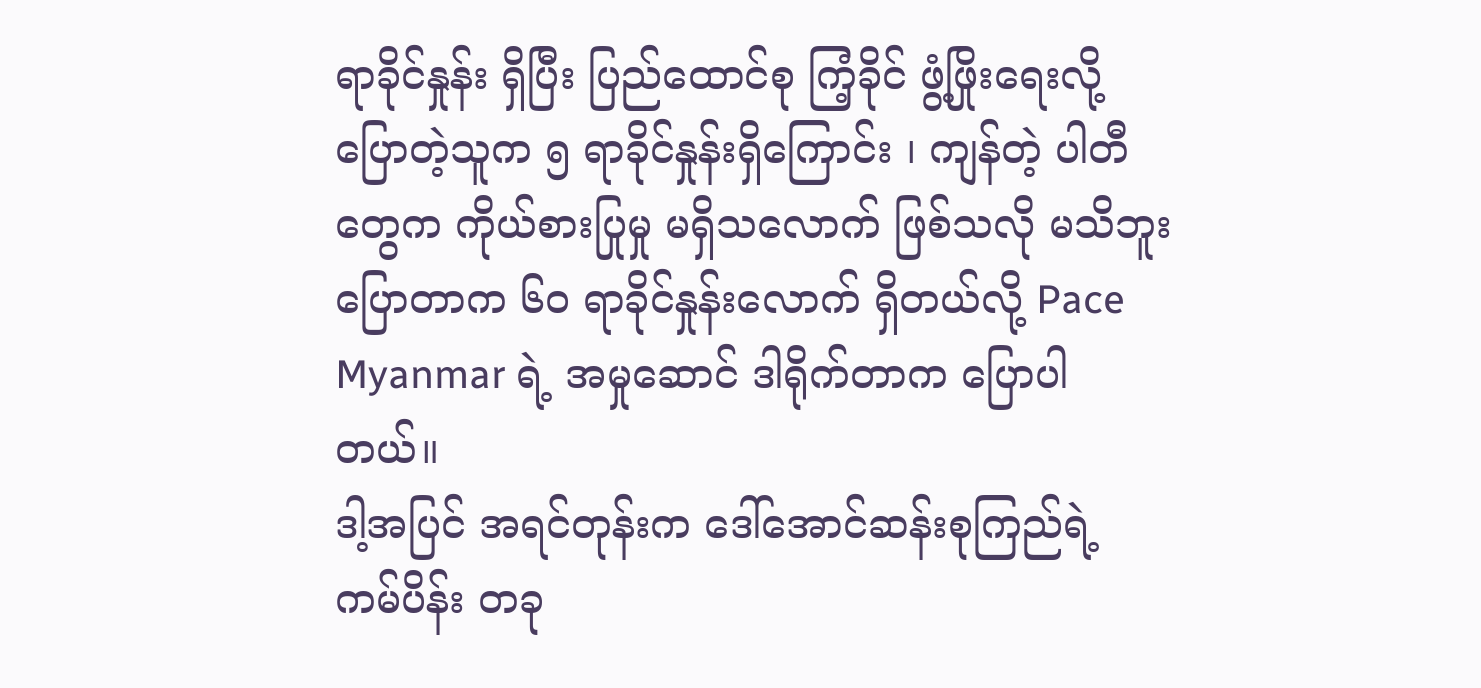ရာခိုင်နှုန်း ရှိပြီး ပြည်ထောင်စု ကြံ့ခိုင် ဖွံ့ဖြိုးရေးလို့ ပြောတဲ့သူက ၅ ရာခိုင်နှုန်းရှိကြောင်း ၊ ကျန်တဲ့ ပါတီတွေက ကိုယ်စားပြုမှု မရှိသလောက် ဖြစ်သလို မသိဘူး ပြောတာက ၆၀ ရာခိုင်နှုန်းလောက် ရှိတယ်လို့ Pace Myanmar ရဲ့ အမှုဆောင် ဒါရိုက်တာက ပြောပါတယ်။
ဒါ့အပြင် အရင်တုန်းက ဒေါ်အောင်ဆန်းစုကြည်ရဲ့ ကမ်ပိန်း တခု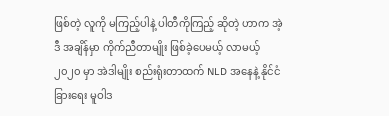ဖြစ်တဲ့ လူကို မကြည့်ပါနဲ့ ပါတီကိုကြည့် ဆိုတဲ့ ဟာက အဲ့ဒီ အချိန်မှာ ကိုက်ညီတာမျိုး ဖြစ်ခဲ့ပေမယ့် လာမယ့် ၂၀၂၀ မှာ အဲဒါမျိုး စည်းရုံးတာထက် NLD အနေနဲ့ နိုင်ငံခြားရေး မူဝါဒ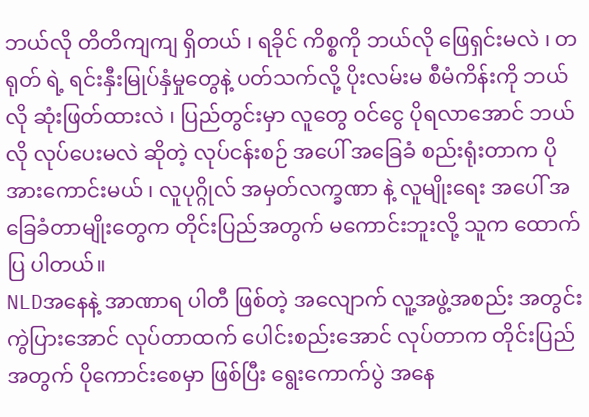ဘယ်လို တိတိကျကျ ရှိတယ် ၊ ရခိုင် ကိစ္စကို ဘယ်လို ဖြေရှင်းမလဲ ၊ တရုတ် ရဲ့ ရင်းနှီးမြုပ်နှံမှုတွေနဲ့ ပတ်သက်လို့ ပိုးလမ်းမ စီမံကိန်းကို ဘယ်လို ဆုံးဖြတ်ထားလဲ ၊ ပြည်တွင်းမှာ လူတွေ ၀င်ငွေ ပိုရလာအောင် ဘယ်လို လုပ်ပေးမလဲ ဆိုတဲ့ လုပ်ငန်းစဉ် အပေါ် အခြေခံ စည်းရုံးတာက ပိုအားကောင်းမယ် ၊ လူပုဂ္ဂိုလ် အမှတ်လက္ခဏာ နဲ့ လူမျိုးရေး အပေါ် အခြေခံတာမျိုးတွေက တိုင်းပြည်အတွက် မကောင်းဘူးလို့ သူက ထောက်ပြ ပါတယ်။
NLDအနေနဲ့ အာဏာရ ပါတီ ဖြစ်တဲ့ အလျောက် လူ့အဖွဲ့အစည်း အတွင်း ကွဲပြားအောင် လုပ်တာထက် ပေါင်းစည်းအောင် လုပ်တာက တိုင်းပြည်အတွက် ပိုကောင်းစေမှာ ဖြစ်ပြီး ရွေးကောက်ပွဲ အနေ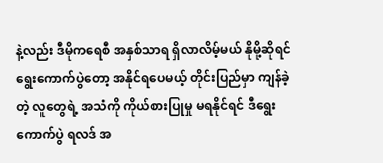နဲ့လည်း ဒီမိုကရေစီ အနှစ်သာရ ရှိလာလိမ့်မယ် နိုမို့ဆိုရင် ရွေးကောက်ပွဲတော့ အနိုင်ရပေမယ့် တိုင်းပြည်မှာ ကျန်ခဲ့တဲ့ လူတွေရဲ့ အသံကို ကိုယ်စားပြုမှု မရနိုင်ရင် ဒီရွေးကောက်ပွဲ ရလဒ် အ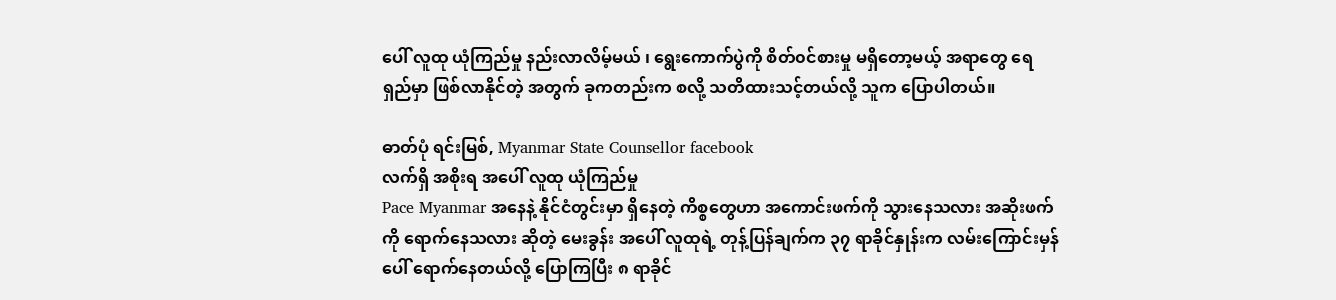ပေါ် လူထု ယုံကြည်မှု နည်းလာလိမ့်မယ် ၊ ရွေးကောက်ပွဲကို စိတ်၀င်စားမှု မရှိတော့မယ့် အရာတွေ ရေရှည်မှာ ဖြစ်လာနိုင်တဲ့ အတွက် ခုကတည်းက စလို့ သတိထားသင့်တယ်လို့ သူက ပြောပါတယ်။

ဓာတ်ပုံ ရင်းမြစ်, Myanmar State Counsellor facebook
လက်ရှိ အစိုးရ အပေါ် လူထု ယုံကြည်မှု
Pace Myanmar အနေနဲ့ နိုင်ငံတွင်းမှာ ရှိနေတဲ့ ကိစ္စတွေဟာ အကောင်းဖက်ကို သွားနေသလား အဆိုးဖက်ကို ရောက်နေသလား ဆိုတဲ့ မေးခွန်း အပေါ် လူထုရဲ့ တုန့်ပြန်ချက်က ၃၇ ရာခိုင်နှုန်းက လမ်းကြောင်းမှန်ပေါ် ရောက်နေတယ်လို့ ပြောကြပြီး ၈ ရာခိုင်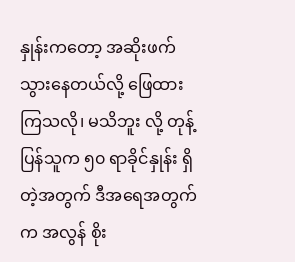နှုန်းကတော့ အဆိုးဖက်သွားနေတယ်လို့ ဖြေထားကြသလို၊ မသိဘူး လို့ တုန့်ပြန်သူက ၅၀ ရာခိုင်နှုန်း ရှိတဲ့အတွက် ဒီအရေအတွက်က အလွန် စိုး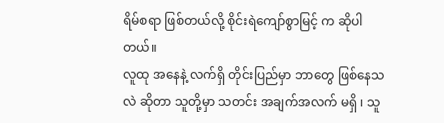ရိမ်စရာ ဖြစ်တယ်လို့ စိုင်းရဲကျော်စွာမြင့် က ဆိုပါတယ်။
လူထု အနေနဲ့ လက်ရှိ တိုင်းပြည်မှာ ဘာတွေ ဖြစ်နေသလဲ ဆိုတာ သူတို့မှာ သတင်း အချက်အလက် မရှိ ၊ သူ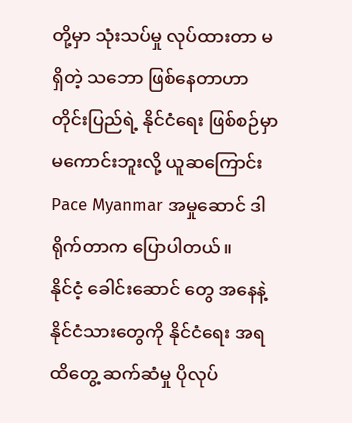တို့မှာ သုံးသပ်မှု လုပ်ထားတာ မရှိတဲ့ သဘော ဖြစ်နေတာဟာ တိုင်းပြည်ရဲ့ နိုင်ငံရေး ဖြစ်စဉ်မှာ မကောင်းဘူးလို့ ယူဆကြောင်းPace Myanmar အမှုဆောင် ဒါရိုက်တာက ပြောပါတယ်။
နိုင်ငံ့ ခေါင်းဆောင် တွေ အနေနဲ့ နိုင်ငံသားတွေကို နိုင်ငံရေး အရ ထိတွေ့ ဆက်ဆံမှု ပိုလုပ်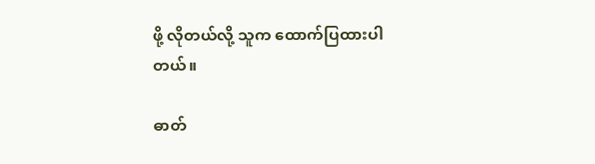ဖို့ လိုတယ်လို့ သူက ထောက်ပြထားပါတယ်။

ဓာတ်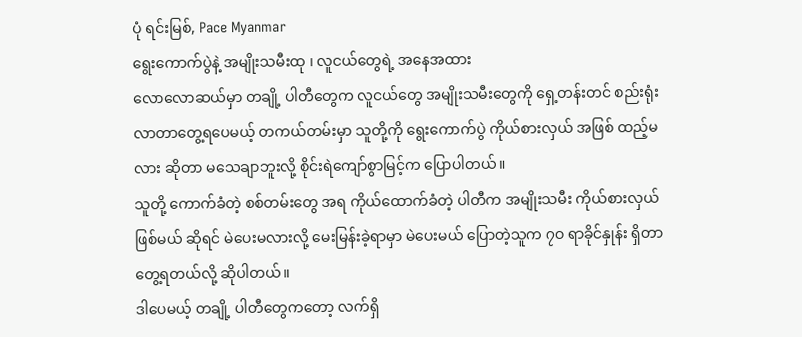ပုံ ရင်းမြစ်, Pace Myanmar
ရွေးကောက်ပွဲနဲ့ အမျိုးသမီးထု ၊ လူငယ်တွေရဲ့ အနေအထား
လောလောဆယ်မှာ တချို့ ပါတီတွေက လူငယ်တွေ အမျိုးသမီးတွေကို ရှေ့တန်းတင် စည်းရုံးလာတာတွေ့ရပေမယ့် တကယ်တမ်းမှာ သူတို့ကို ရွေးကောက်ပွဲ ကိုယ်စားလှယ် အဖြစ် ထည့်မလား ဆိုတာ မသေချာဘူးလို့ စိုင်းရဲကျော်စွာမြင့်က ပြောပါတယ်။
သူတို့ ကောက်ခံတဲ့ စစ်တမ်းတွေ အရ ကိုယ်ထောက်ခံတဲ့ ပါတီက အမျိုးသမီး ကိုယ်စားလှယ် ဖြစ်မယ် ဆိုရင် မဲပေးမလားလို့ မေးမြန်းခဲ့ရာမှာ မဲပေးမယ် ပြောတဲ့သူက ၇ဝ ရာခိုင်နှုန်း ရှိတာ တွေ့ရတယ်လို့ ဆိုပါတယ်။
ဒါပေမယ့် တချို့ ပါတီတွေကတော့ လက်ရှိ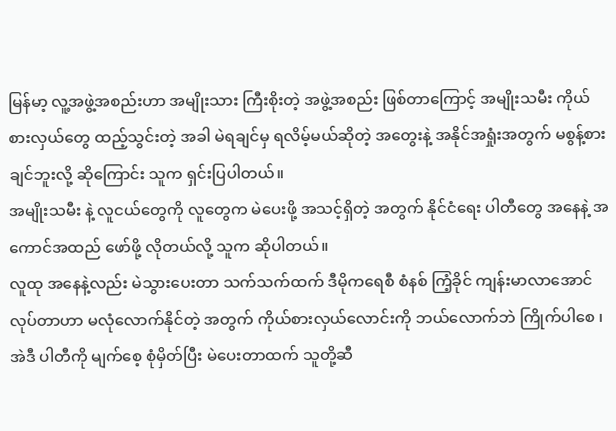မြန်မာ့ လူ့အဖွဲ့အစည်းဟာ အမျိုးသား ကြီးစိုးတဲ့ အဖွဲ့အစည်း ဖြစ်တာကြောင့် အမျိုးသမီး ကိုယ်စားလှယ်တွေ ထည့်သွင်းတဲ့ အခါ မဲရချင်မှ ရလိမ့်မယ်ဆိုတဲ့ အတွေးနဲ့ အနိုင်အရှုံးအတွက် မစွန့်စားချင်ဘူးလို့ ဆိုကြောင်း သူက ရှင်းပြပါတယ်။
အမျိုးသမီး နဲ့ လူငယ်တွေကို လူတွေက မဲပေးဖို့ အသင့်ရှိတဲ့ အတွက် နိုင်ငံရေး ပါတီတွေ အနေနဲ့ အကောင်အထည် ဖော်ဖို့ လိုတယ်လို့ သူက ဆိုပါတယ်။
လူထု အနေနဲ့လည်း မဲသွားပေးတာ သက်သက်ထက် ဒီမိုကရေစီ စံနစ် ကြံ့ခိုင် ကျန်းမာလာအောင် လုပ်တာဟာ မလုံလောက်နိုင်တဲ့ အတွက် ကိုယ်စားလှယ်လောင်းကို ဘယ်လောက်ဘဲ ကြိုက်ပါစေ ၊ အဲဒီ ပါတီကို မျက်စေ့ စုံမှိတ်ပြီး မဲပေးတာထက် သူတို့ဆီ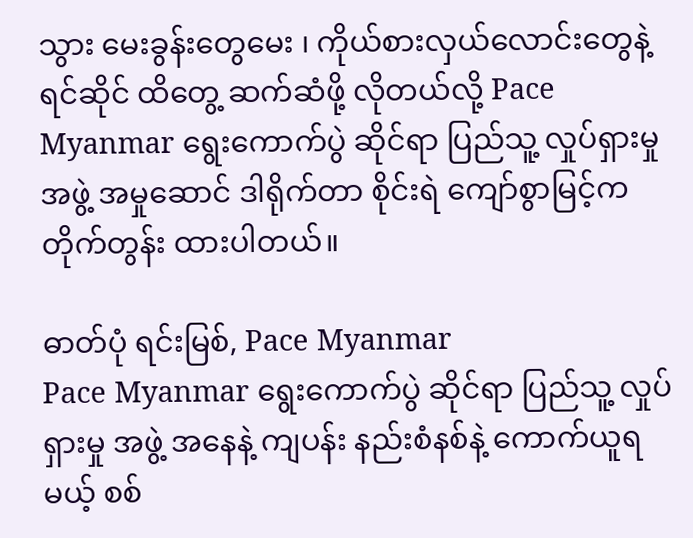သွား မေးခွန်းတွေမေး ၊ ကိုယ်စားလှယ်လောင်းတွေနဲ့ ရင်ဆိုင် ထိတွေ့ ဆက်ဆံဖို့ လိုတယ်လို့ Pace Myanmar ရွေးကောက်ပွဲ ဆိုင်ရာ ပြည်သူ့ လှုပ်ရှားမှု အဖွဲ့ အမှုဆောင် ဒါရိုက်တာ စိုင်းရဲ ကျော်စွာမြင့်က တိုက်တွန်း ထားပါတယ်။

ဓာတ်ပုံ ရင်းမြစ်, Pace Myanmar
Pace Myanmar ရွေးကောက်ပွဲ ဆိုင်ရာ ပြည်သူ့ လှုပ်ရှားမှု အဖွဲ့ အနေနဲ့ ကျပန်း နည်းစံနစ်နဲ့ ကောက်ယူရမယ့် စစ်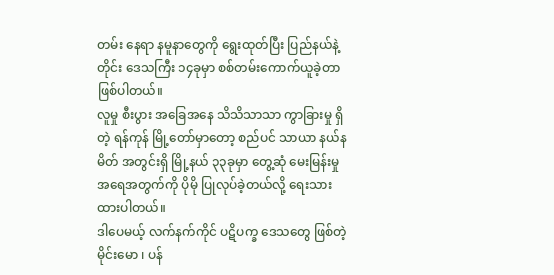တမ်း နေရာ နမူနာတွေကို ရွေးထုတ်ပြီး ပြည်နယ်နဲ့ တိုင်း ဒေသကြီး ၁၄ခုမှာ စစ်တမ်းကောက်ယူခဲ့တာ ဖြစ်ပါတယ်။
လူမှု စီးပွား အခြေအနေ သိသိသာသာ ကွာခြားမှု ရှိတဲ့ ရန်ကုန် မြို့တော်မှာတော့ စည်ပင် သာယာ နယ်နမိတ် အတွင်းရှိ မြို့နယ် ၃၃ခုမှာ တွေ့ဆုံ မေးမြန်းမှု အရေအတွက်ကို ပိုမို ပြုလုပ်ခဲ့တယ်လို့ ရေးသား ထားပါတယ်။
ဒါပေမယ့် လက်နက်ကိုင် ပဋိပက္ခ ဒေသတွေ ဖြစ်တဲ့ မိုင်းမော ၊ ပန်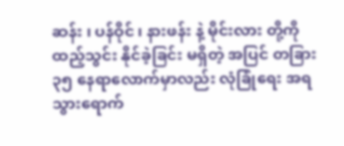ဆန်း ၊ ပန်ဝိုင် ၊ နားဖန်း နဲ့ မိုင်းလား တို့ကို ထည့်သွင်း နိုင်ခဲ့ခြင်း မရှိတဲ့ အပြင် တခြား ၃၅ နေရာလောက်မှာလည်း လုံခြုံရေး အရ သွားရောက်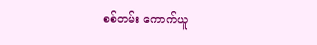စစ်တမ်း ကောက်ယူ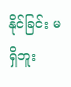နိုင်ခြင်း မရှိဘူး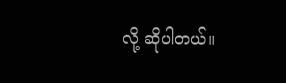လို့ ဆိုပါတယ်။